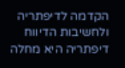הקדמה לדיפתריה ולחשיבות הדיווח
דיפתריה היא מחלה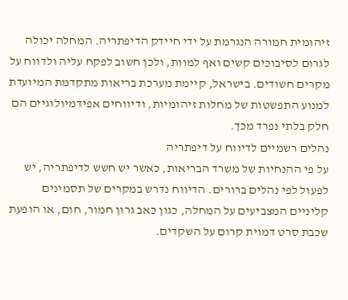זיהומית חמורה הנגרמת על ידי חיידק הדיפתריה. המחלה יכולה לגרום לסיבוכים קשים ואף למוות, ולכן חשוב לפקח עליה ולדווח על מקרים חשודים. בישראל, קיימת מערכת בריאות מתקדמת המיועדת למנוע התפשטות של מחלות זיהומיות, ודיווחים אפידמיולוגיים הם חלק בלתי נפרד מכך.
נהלים רשמיים לדיווח על דיפתריה
על פי ההנחיות של משרד הבריאות, כאשר יש חשש לדיפתריה, יש לפעול לפי נהלים ברורים. הדיווח נדרש במקרים של תסמינים קליניים המצביעים על המחלה, כגון כאב גרון חמור, חום, או הופעת שכבת סרט דמוית קרום על השקדים.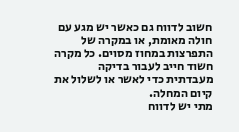חשוב לדווח גם כאשר יש מגע עם חולה מאומת, או במקרה של התפרצות במחוז מסוים. כל מקרה חשוד חייב לעבור בדיקה מעבדתית כדי לאשר או לשלול את קיום המחלה.
מתי יש לדווח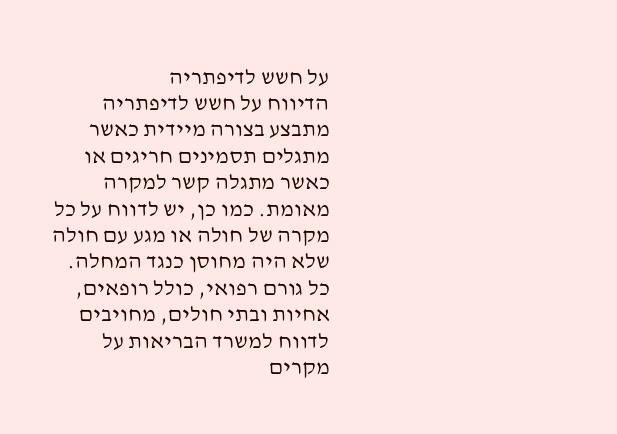על חשש לדיפתריה
הדיווח על חשש לדיפתריה מתבצע בצורה מיידית כאשר מתגלים תסמינים חריגים או כאשר מתגלה קשר למקרה מאומת. כמו כן, יש לדווח על כל מקרה של חולה או מגע עם חולה שלא היה מחוסן כנגד המחלה.
כל גורם רפואי, כולל רופאים, אחיות ובתי חולים, מחויבים לדווח למשרד הבריאות על מקרים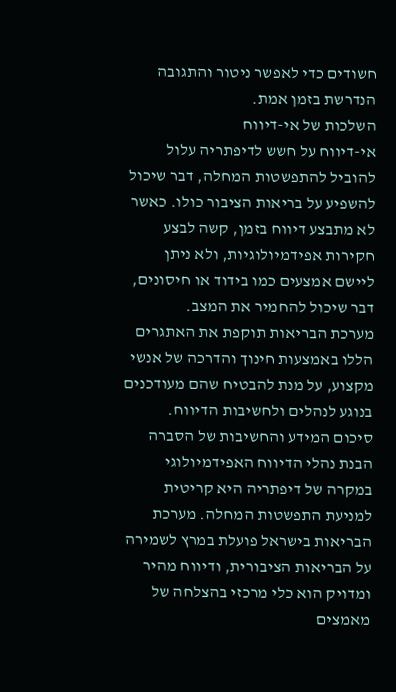חשודים כדי לאפשר ניטור והתגובה הנדרשת בזמן אמת.
השלכות של אי-דיווח
אי-דיווח על חשש לדיפתריה עלול להוביל להתפשטות המחלה, דבר שיכול להשפיע על בריאות הציבור כולו. כאשר לא מתבצע דיווח בזמן, קשה לבצע חקירות אפידמיולוגיות, ולא ניתן ליישם אמצעים כמו בידוד או חיסונים, דבר שיכול להחמיר את המצב.
מערכת הבריאות תוקפת את האתגרים הללו באמצעות חינוך והדרכה של אנשי מקצוע, על מנת להבטיח שהם מעודכנים בנוגע לנהלים ולחשיבות הדיווח.
סיכום המידע והחשיבות של הסברה
הבנת נהלי הדיווח האפידמיולוגי במקרה של דיפתריה היא קריטית למניעת התפשטות המחלה. מערכת הבריאות בישראל פועלת במרץ לשמירה על הבריאות הציבורית, ודיווח מהיר ומדויק הוא כלי מרכזי בהצלחה של מאמצים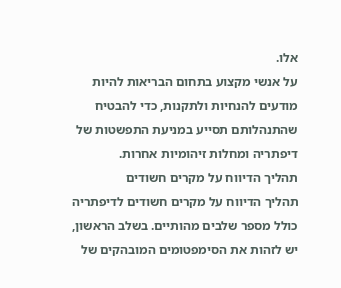אלו.
על אנשי מקצוע בתחום הבריאות להיות מודעים להנחיות ולתקנות, כדי להבטיח שהתנהלותם תסייע במניעת התפשטות של דיפתריה ומחלות זיהומיות אחרות.
תהליך הדיווח על מקרים חשודים
תהליך הדיווח על מקרים חשודים לדיפתריה כולל מספר שלבים מהותיים. בשלב הראשון, יש לזהות את הסימפטומים המובהקים של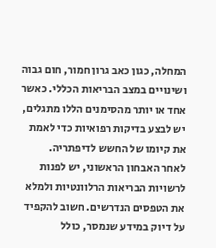המחלה, כגון כאב גרון חמור, חום גבוה ושינויים במצב הבריאות הכללי. כאשר אחד או יותר מהסימנים הללו מתגלים, יש לבצע בדיקות רפואיות כדי לאמת את קיומו של החשש לדיפתריה.
לאחר האבחון הראשוני, יש לפנות לרשויות הבריאות הרלוונטיות ולמלא את הטפסים הנדרשים. חשוב להקפיד על דיוק במידע שנמסר, כולל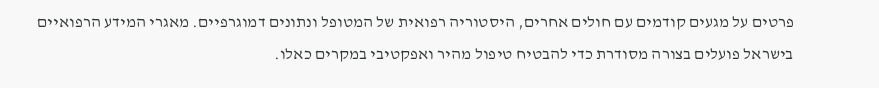פרטים על מגעים קודמים עם חולים אחרים, היסטוריה רפואית של המטופל ונתונים דמוגרפיים. מאגרי המידע הרפואיים בישראל פועלים בצורה מסודרת כדי להבטיח טיפול מהיר ואפקטיבי במקרים כאלו.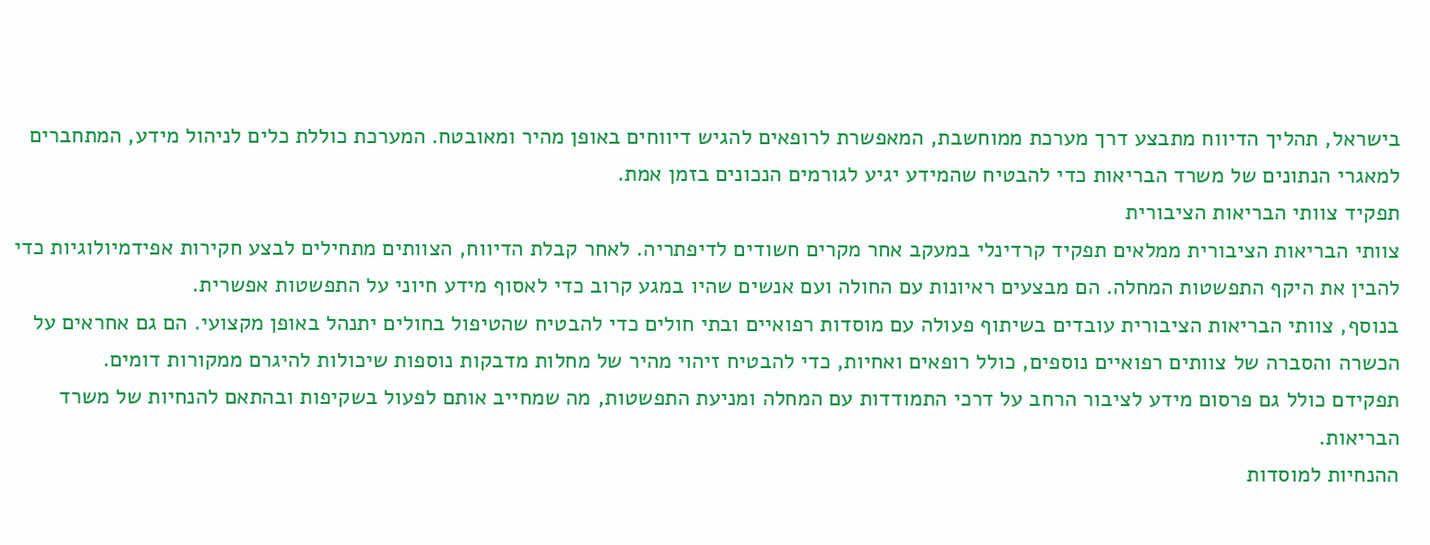בישראל, תהליך הדיווח מתבצע דרך מערכת ממוחשבת, המאפשרת לרופאים להגיש דיווחים באופן מהיר ומאובטח. המערכת כוללת כלים לניהול מידע, המתחברים למאגרי הנתונים של משרד הבריאות כדי להבטיח שהמידע יגיע לגורמים הנכונים בזמן אמת.
תפקיד צוותי הבריאות הציבורית
צוותי הבריאות הציבורית ממלאים תפקיד קרדינלי במעקב אחר מקרים חשודים לדיפתריה. לאחר קבלת הדיווח, הצוותים מתחילים לבצע חקירות אפידמיולוגיות כדי להבין את היקף התפשטות המחלה. הם מבצעים ראיונות עם החולה ועם אנשים שהיו במגע קרוב כדי לאסוף מידע חיוני על התפשטות אפשרית.
בנוסף, צוותי הבריאות הציבורית עובדים בשיתוף פעולה עם מוסדות רפואיים ובתי חולים כדי להבטיח שהטיפול בחולים יתנהל באופן מקצועי. הם גם אחראים על הכשרה והסברה של צוותים רפואיים נוספים, כולל רופאים ואחיות, כדי להבטיח זיהוי מהיר של מחלות מדבקות נוספות שיכולות להיגרם ממקורות דומים.
תפקידם כולל גם פרסום מידע לציבור הרחב על דרכי התמודדות עם המחלה ומניעת התפשטות, מה שמחייב אותם לפעול בשקיפות ובהתאם להנחיות של משרד הבריאות.
ההנחיות למוסדות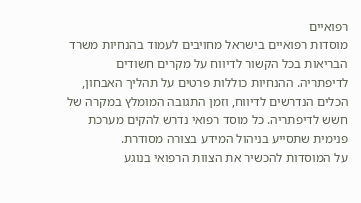רפואיים
מוסדות רפואיים בישראל מחויבים לעמוד בהנחיות משרד הבריאות בכל הקשור לדיווח על מקרים חשודים לדיפתריה. ההנחיות כוללות פרטים על תהליך האבחון, הכלים הנדרשים לדיווח, וזמן התגובה המומלץ במקרה של חשש לדיפתריה. כל מוסד רפואי נדרש להקים מערכת פנימית שתסייע בניהול המידע בצורה מסודרת.
על המוסדות להכשיר את הצוות הרפואי בנוגע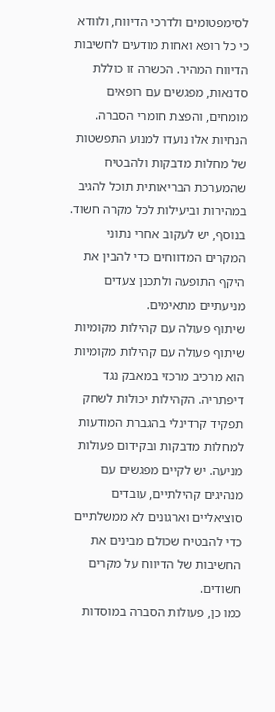לסימפטומים ולדרכי הדיווח, ולוודא כי כל רופא ואחות מודעים לחשיבות הדיווח המהיר. הכשרה זו כוללת סדנאות, מפגשים עם רופאים מומחים, והפצת חומרי הסברה.
הנחיות אלו נועדו למנוע התפשטות של מחלות מדבקות ולהבטיח שהמערכת הבריאותית תוכל להגיב במהירות וביעילות לכל מקרה חשוד. בנוסף, יש לעקוב אחרי נתוני המקרים המדווחים כדי להבין את היקף התופעה ולתכנן צעדים מניעתיים מתאימים.
שיתוף פעולה עם קהילות מקומיות
שיתוף פעולה עם קהילות מקומיות הוא מרכיב מרכזי במאבק נגד דיפתריה. הקהילות יכולות לשחק תפקיד קרדינלי בהגברת המודעות למחלות מדבקות ובקידום פעולות מניעה. יש לקיים מפגשים עם מנהיגים קהילתיים, עובדים סוציאליים וארגונים לא ממשלתיים כדי להבטיח שכולם מבינים את החשיבות של הדיווח על מקרים חשודים.
כמו כן, פעולות הסברה במוסדות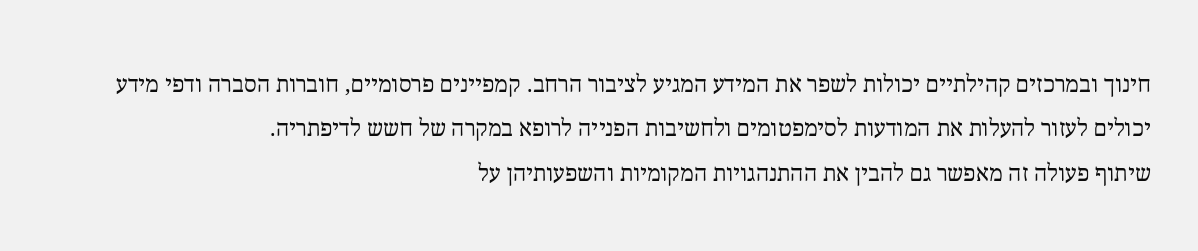חינוך ובמרכזים קהילתיים יכולות לשפר את המידע המגיע לציבור הרחב. קמפיינים פרסומיים, חוברות הסברה ודפי מידע יכולים לעזור להעלות את המודעות לסימפטומים ולחשיבות הפנייה לרופא במקרה של חשש לדיפתריה.
שיתוף פעולה זה מאפשר גם להבין את ההתנהגויות המקומיות והשפעותיהן על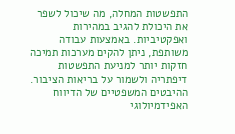התפשטות המחלה, מה שיכול לשפר את היכולת להגיב במהירות ואפקטיביות. באמצעות עבודה משותפת, ניתן להקים מערכות תמיכה חזקות יותר למניעת התפשטות דיפתריה ולשמור על בריאות הציבור.
ההיבטים המשפטיים של הדיווח האפידמיולוגי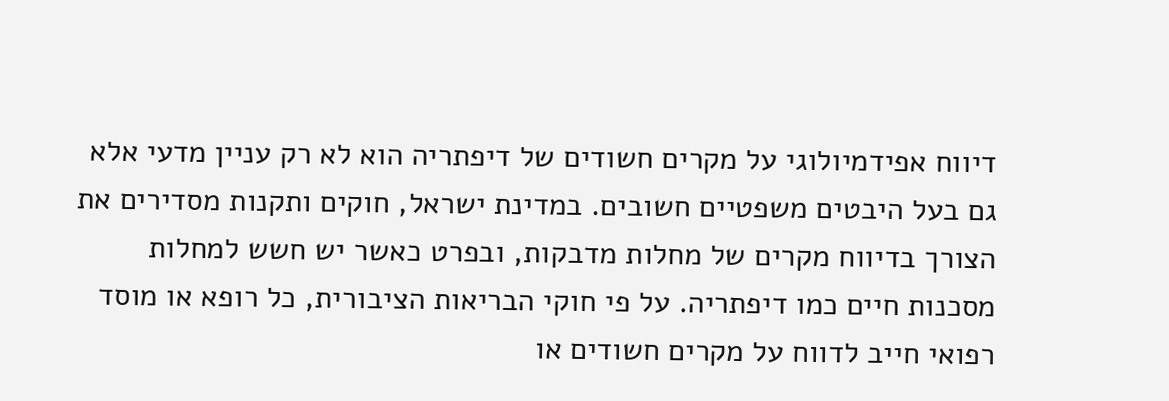דיווח אפידמיולוגי על מקרים חשודים של דיפתריה הוא לא רק עניין מדעי אלא גם בעל היבטים משפטיים חשובים. במדינת ישראל, חוקים ותקנות מסדירים את הצורך בדיווח מקרים של מחלות מדבקות, ובפרט כאשר יש חשש למחלות מסכנות חיים כמו דיפתריה. על פי חוקי הבריאות הציבורית, כל רופא או מוסד רפואי חייב לדווח על מקרים חשודים או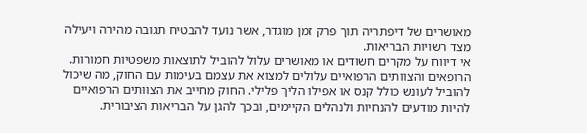מאושרים של דיפתריה תוך פרק זמן מוגדר, אשר נועד להבטיח תגובה מהירה ויעילה מצד רשויות הבריאות.
אי דיווח על מקרים חשודים או מאושרים עלול להוביל לתוצאות משפטיות חמורות. הרופאים והצוותים הרפואיים עלולים למצוא את עצמם בעימות עם החוק, מה שיכול להוביל לעונש כולל קנס או אפילו הליך פלילי. החוק מחייב את הצוותים הרפואיים להיות מודעים להנחיות ולנהלים הקיימים, ובכך להגן על הבריאות הציבורית.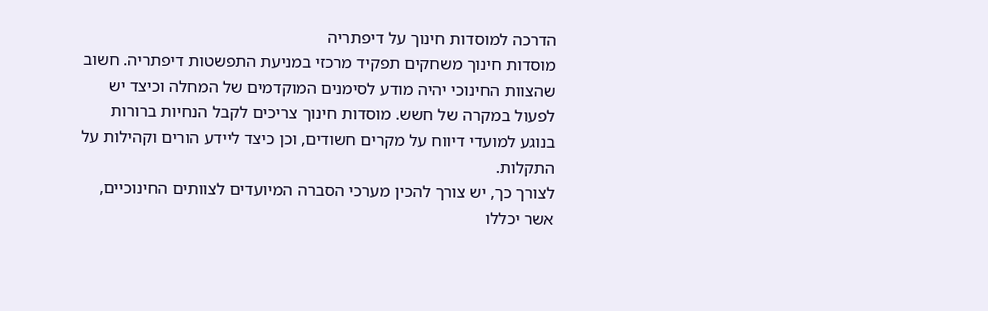הדרכה למוסדות חינוך על דיפתריה
מוסדות חינוך משחקים תפקיד מרכזי במניעת התפשטות דיפתריה. חשוב שהצוות החינוכי יהיה מודע לסימנים המוקדמים של המחלה וכיצד יש לפעול במקרה של חשש. מוסדות חינוך צריכים לקבל הנחיות ברורות בנוגע למועדי דיווח על מקרים חשודים, וכן כיצד ליידע הורים וקהילות על התקלות.
לצורך כך, יש צורך להכין מערכי הסברה המיועדים לצוותים החינוכיים, אשר יכללו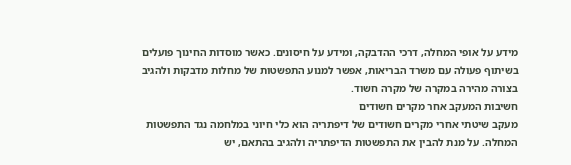מידע על אופי המחלה, דרכי ההדבקה, ומידע על חיסונים. כאשר מוסדות החינוך פועלים בשיתוף פעולה עם משרד הבריאות, אפשר למנוע התפשטות של מחלות מדבקות ולהגיב בצורה מהירה במקרה של מקרה חשוד.
חשיבות המעקב אחר מקרים חשודים
מעקב שיטתי אחרי מקרים חשודים של דיפתריה הוא כלי חיוני במלחמה נגד התפשטות המחלה. על מנת להבין את התפשטות הדיפתריה ולהגיב בהתאם, יש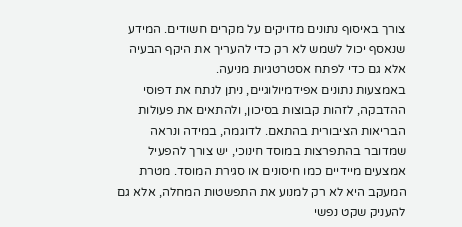צורך באיסוף נתונים מדויקים על מקרים חשודים. המידע שנאסף יכול לשמש לא רק כדי להעריך את היקף הבעיה אלא גם כדי לפתח אסטרטגיות מניעה.
באמצעות נתונים אפידמיולוגיים, ניתן לנתח את דפוסי ההדבקה, לזהות קבוצות בסיכון, ולהתאים את פעולות הבריאות הציבורית בהתאם. לדוגמה, במידה ונראה שמדובר בהתפרצות במוסד חינוכי, יש צורך להפעיל אמצעים מיידיים כמו חיסונים או סגירת המוסד. מטרת המעקב היא לא רק למנוע את התפשטות המחלה, אלא גם להעניק שקט נפשי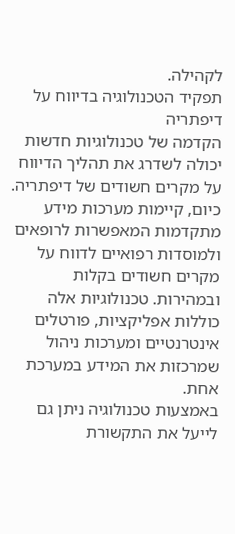לקהילה.
תפקיד הטכנולוגיה בדיווח על דיפתריה
הקדמה של טכנולוגיות חדשות יכולה לשדרג את תהליך הדיווח על מקרים חשודים של דיפתריה. כיום, קיימות מערכות מידע מתקדמות המאפשרות לרופאים ולמוסדות רפואיים לדווח על מקרים חשודים בקלות ובמהירות. טכנולוגיות אלה כוללות אפליקציות, פורטלים אינטרנטיים ומערכות ניהול שמרכזות את המידע במערכת אחת.
באמצעות טכנולוגיה ניתן גם לייעל את התקשורת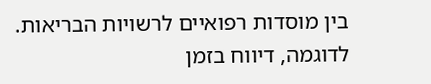בין מוסדות רפואיים לרשויות הבריאות. לדוגמה, דיווח בזמן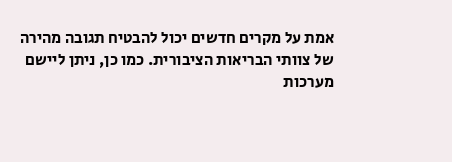אמת על מקרים חדשים יכול להבטיח תגובה מהירה של צוותי הבריאות הציבורית. כמו כן, ניתן ליישם מערכות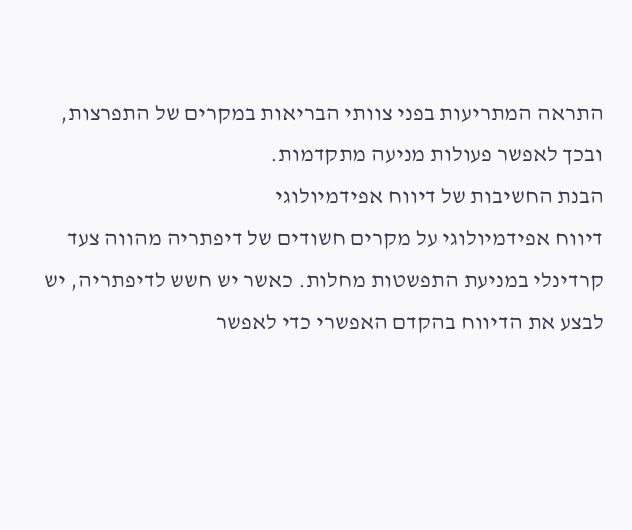התראה המתריעות בפני צוותי הבריאות במקרים של התפרצות, ובכך לאפשר פעולות מניעה מתקדמות.
הבנת החשיבות של דיווח אפידמיולוגי
דיווח אפידמיולוגי על מקרים חשודים של דיפתריה מהווה צעד קרדינלי במניעת התפשטות מחלות. כאשר יש חשש לדיפתריה, יש לבצע את הדיווח בהקדם האפשרי כדי לאפשר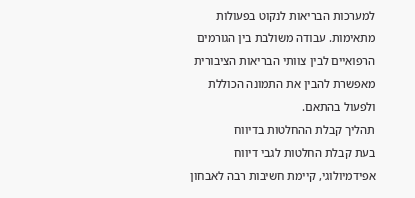למערכות הבריאות לנקוט בפעולות מתאימות. עבודה משולבת בין הגורמים הרפואיים לבין צוותי הבריאות הציבורית מאפשרת להבין את התמונה הכוללת ולפעול בהתאם.
תהליך קבלת ההחלטות בדיווח
בעת קבלת החלטות לגבי דיווח אפידמיולוגי, קיימת חשיבות רבה לאבחון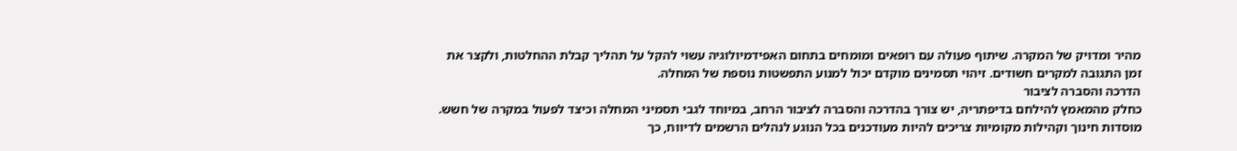מהיר ומדויק של המקרה. שיתוף פעולה עם רופאים ומומחים בתחום האפידמיולוגיה עשוי להקל על תהליך קבלת ההחלטות, ולקצר את זמן התגובה למקרים חשודים. זיהוי תסמינים מוקדם יכול למנוע התפשטות נוספת של המחלה.
הדרכה והסברה לציבור
כחלק מהמאמץ להילחם בדיפתריה, יש צורך בהדרכה והסברה לציבור הרחב, במיוחד לגבי תסמיני המחלה וכיצד לפעול במקרה של חשש. מוסדות חינוך וקהילות מקומיות צריכים להיות מעודכנים בכל הנוגע לנהלים הרשמים לדיווח, כך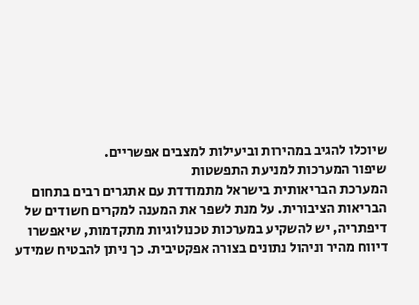שיוכלו להגיב במהירות וביעילות למצבים אפשריים.
שיפור המערכות למניעת התפשטות
המערכת הבריאותית בישראל מתמודדת עם אתגרים רבים בתחום הבריאות הציבורית. על מנת לשפר את המענה למקרים חשודים של דיפתריה, יש להשקיע במערכות טכנולוגיות מתקדמות, שיאפשרו דיווח מהיר וניהול נתונים בצורה אפקטיבית. כך ניתן להבטיח שמידע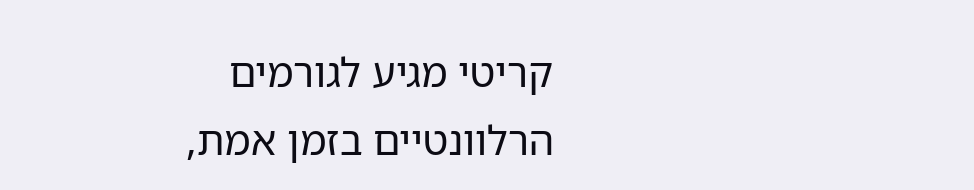קריטי מגיע לגורמים הרלוונטיים בזמן אמת,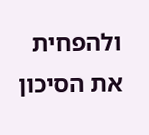ולהפחית את הסיכון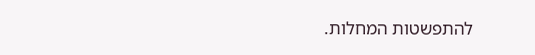להתפשטות המחלות.